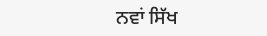ਨਵਾਂ ਸਿੱਖ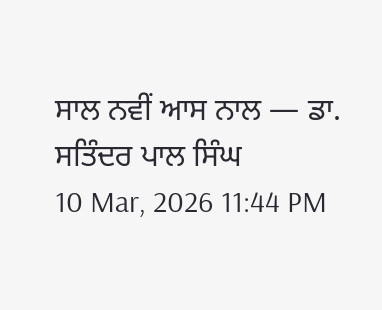ਸਾਲ ਨਵੀਂ ਆਸ ਨਾਲ — ਡਾ. ਸਤਿੰਦਰ ਪਾਲ ਸਿੰਘ
10 Mar, 2026 11:44 PM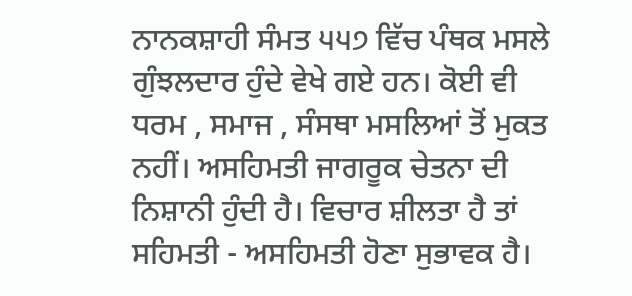ਨਾਨਕਸ਼ਾਹੀ ਸੰਮਤ ੫੫੭ ਵਿੱਚ ਪੰਥਕ ਮਸਲੇ ਗੁੰਝਲਦਾਰ ਹੁੰਦੇ ਵੇਖੇ ਗਏ ਹਨ। ਕੋਈ ਵੀ ਧਰਮ , ਸਮਾਜ , ਸੰਸਥਾ ਮਸਲਿਆਂ ਤੋਂ ਮੁਕਤ ਨਹੀਂ। ਅਸਹਿਮਤੀ ਜਾਗਰੂਕ ਚੇਤਨਾ ਦੀ ਨਿਸ਼ਾਨੀ ਹੁੰਦੀ ਹੈ। ਵਿਚਾਰ ਸ਼ੀਲਤਾ ਹੈ ਤਾਂ ਸਹਿਮਤੀ - ਅਸਹਿਮਤੀ ਹੋਣਾ ਸੁਭਾਵਕ ਹੈ।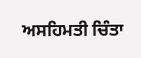ਅਸਹਿਮਤੀ ਚਿੰਤਾ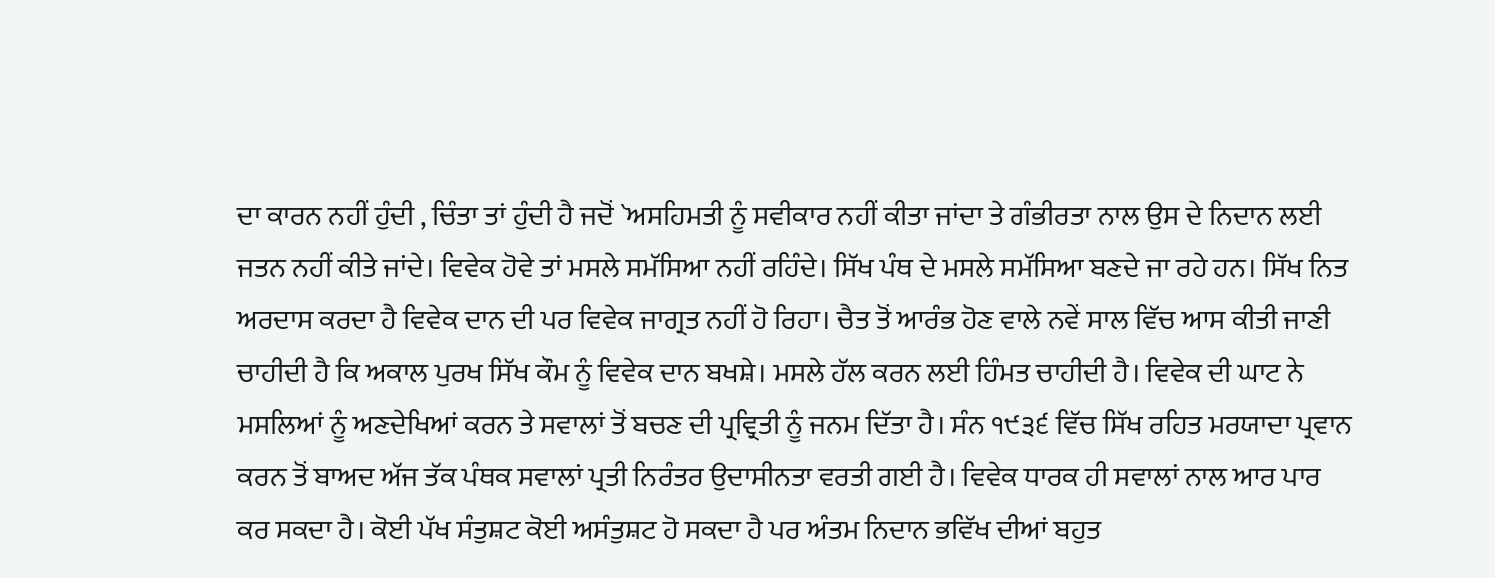ਦਾ ਕਾਰਨ ਨਹੀਂ ਹੁੰਦੀ , ਚਿੰਤਾ ਤਾਂ ਹੁੰਦੀ ਹੈ ਜਦੋਂ `ਅਸਹਿਮਤੀ ਨੂੰ ਸਵੀਕਾਰ ਨਹੀਂ ਕੀਤਾ ਜਾਂਦਾ ਤੇ ਗੰਭੀਰਤਾ ਨਾਲ ਉਸ ਦੇ ਨਿਦਾਨ ਲਈ ਜਤਨ ਨਹੀਂ ਕੀਤੇ ਜਾਂਦੇ। ਵਿਵੇਕ ਹੋਵੇ ਤਾਂ ਮਸਲੇ ਸਮੱਸਿਆ ਨਹੀਂ ਰਹਿੰਦੇ। ਸਿੱਖ ਪੰਥ ਦੇ ਮਸਲੇ ਸਮੱਸਿਆ ਬਣਦੇ ਜਾ ਰਹੇ ਹਨ। ਸਿੱਖ ਨਿਤ ਅਰਦਾਸ ਕਰਦਾ ਹੈ ਵਿਵੇਕ ਦਾਨ ਦੀ ਪਰ ਵਿਵੇਕ ਜਾਗ੍ਰਤ ਨਹੀਂ ਹੋ ਰਿਹਾ। ਚੈਤ ਤੋਂ ਆਰੰਭ ਹੋਣ ਵਾਲੇ ਨਵੇਂ ਸਾਲ ਵਿੱਚ ਆਸ ਕੀਤੀ ਜਾਣੀ ਚਾਹੀਦੀ ਹੈ ਕਿ ਅਕਾਲ ਪੁਰਖ ਸਿੱਖ ਕੌਮ ਨੂੰ ਵਿਵੇਕ ਦਾਨ ਬਖਸ਼ੇ। ਮਸਲੇ ਹੱਲ ਕਰਨ ਲਈ ਹਿੰਮਤ ਚਾਹੀਦੀ ਹੈ। ਵਿਵੇਕ ਦੀ ਘਾਟ ਨੇ ਮਸਲਿਆਂ ਨੂੰ ਅਣਦੇਖਿਆਂ ਕਰਨ ਤੇ ਸਵਾਲਾਂ ਤੋਂ ਬਚਣ ਦੀ ਪ੍ਰਵ੍ਰਿਤੀ ਨੂੰ ਜਨਮ ਦਿੱਤਾ ਹੈ। ਸੰਨ ੧੯੩੬ ਵਿੱਚ ਸਿੱਖ ਰਹਿਤ ਮਰਯਾਦਾ ਪ੍ਰਵਾਨ ਕਰਨ ਤੋਂ ਬਾਅਦ ਅੱਜ ਤੱਕ ਪੰਥਕ ਸਵਾਲਾਂ ਪ੍ਰਤੀ ਨਿਰੰਤਰ ਉਦਾਸੀਨਤਾ ਵਰਤੀ ਗਈ ਹੈ। ਵਿਵੇਕ ਧਾਰਕ ਹੀ ਸਵਾਲਾਂ ਨਾਲ ਆਰ ਪਾਰ ਕਰ ਸਕਦਾ ਹੈ। ਕੋਈ ਪੱਖ ਸੰਤੁਸ਼ਟ ਕੋਈ ਅਸੰਤੁਸ਼ਟ ਹੋ ਸਕਦਾ ਹੈ ਪਰ ਅੰਤਮ ਨਿਦਾਨ ਭਵਿੱਖ ਦੀਆਂ ਬਹੁਤ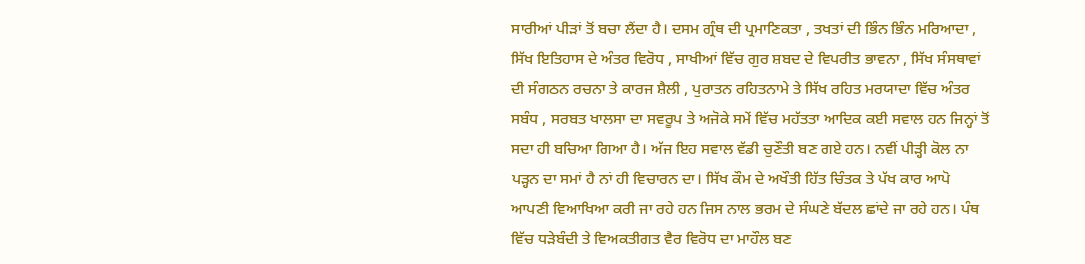ਸਾਰੀਆਂ ਪੀੜਾਂ ਤੋਂ ਬਚਾ ਲੈਂਦਾ ਹੈ। ਦਸਮ ਗ੍ਰੰਥ ਦੀ ਪ੍ਰਮਾਣਿਕਤਾ , ਤਖਤਾਂ ਦੀ ਭਿੰਨ ਭਿੰਨ ਮਰਿਆਦਾ , ਸਿੱਖ ਇਤਿਹਾਸ ਦੇ ਅੰਤਰ ਵਿਰੋਧ , ਸਾਖੀਆਂ ਵਿੱਚ ਗੁਰ ਸ਼ਬਦ ਦੇ ਵਿਪਰੀਤ ਭਾਵਨਾ , ਸਿੱਖ ਸੰਸਥਾਵਾਂ ਦੀ ਸੰਗਠਨ ਰਚਨਾ ਤੇ ਕਾਰਜ ਸ਼ੈਲੀ , ਪੁਰਾਤਨ ਰਹਿਤਨਾਮੇ ਤੇ ਸਿੱਖ ਰਹਿਤ ਮਰਯਾਦਾ ਵਿੱਚ ਅੰਤਰ ਸਬੰਧ , ਸਰਬਤ ਖਾਲਸਾ ਦਾ ਸਵਰੂਪ ਤੇ ਅਜੋਕੇ ਸਮੇਂ ਵਿੱਚ ਮਹੱਤਤਾ ਆਦਿਕ ਕਈ ਸਵਾਲ ਹਨ ਜਿਨ੍ਹਾਂ ਤੋਂ ਸਦਾ ਹੀ ਬਚਿਆ ਗਿਆ ਹੈ। ਅੱਜ ਇਹ ਸਵਾਲ ਵੱਡੀ ਚੁਣੌਤੀ ਬਣ ਗਏ ਹਨ। ਨਵੀਂ ਪੀੜ੍ਹੀ ਕੋਲ ਨਾ ਪੜ੍ਹਨ ਦਾ ਸਮਾਂ ਹੈ ਨਾਂ ਹੀ ਵਿਚਾਰਨ ਦਾ। ਸਿੱਖ ਕੌਮ ਦੇ ਅਖੌਤੀ ਹਿੱਤ ਚਿੰਤਕ ਤੇ ਪੱਖ ਕਾਰ ਆਪੋ ਆਪਣੀ ਵਿਆਖਿਆ ਕਰੀ ਜਾ ਰਹੇ ਹਨ ਜਿਸ ਨਾਲ ਭਰਮ ਦੇ ਸੰਘਣੇ ਬੱਦਲ ਛਾਂਦੇ ਜਾ ਰਹੇ ਹਨ। ਪੰਥ ਵਿੱਚ ਧੜੇਬੰਦੀ ਤੇ ਵਿਅਕਤੀਗਤ ਵੈਰ ਵਿਰੋਧ ਦਾ ਮਾਹੌਲ ਬਣ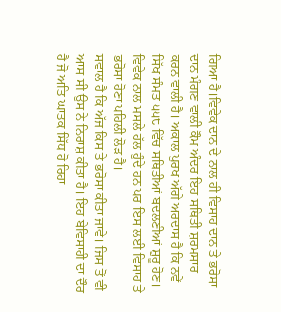ਗਿਆ ਹੈ।ਵਿਵੇਕ ਦਾਨ ਦੇ ਨਾਲ ਹੀ ਵਿਸਾਹ ਦਾਨ ਤੇ ਭਰੋਸਾ ਦਾਨ ਮੰਗਣ ਵਾਲੀ ਕੌਮ ਅੰਦਰ ਇਹ ਸਥਿਤੀ ਸ਼ਰਮਸਾਰ ਕਰਨ ਵਾਲੀ ਹੈ। ਅਕਾਲ ਪੁਰਖ ਅੱਗੇ ਅਰਦਾਸ ਹੈ ਕਿ ਨਵੇਂ ਸਿੱਖ ਸੰਮਤ ੫੫੮ ਵਿੱਚ ਸਥਿਤੀਆਂ ਬਦਲਣੀਆਂ ਸ਼ੁਰੂ ਹੋਣ। ਵਿਵੇਕ ਨਾਲ ਮਸਲੇ ਹੱਲ ਹੁੰਦੇ ਹਨ ਪਰ ਇਸ ਲਈ ਵਿਸਾਹ ਤੇ ਭਰੋਸਾ ਹੋਣਾ ਪਹਿਲੀ ਲੋੜ ਹੈ।
ਸਵਾਲ ਹੈ ਕਿ ਅੱਜ ਕਿਸ ਤੇ ਭਰੋਸਾ ਕੀਤਾ ਜਾਵੇ। ਜਿਸ ਤੋਂ ਵੀ ਆਸ ਸੀ ਉਸ ਨੇ ਨਿਰਾਸ਼ ਕੀਤਾ ਹੈ। ਇਹ ਬੇਵਿਸਾਹੀ ਦਾ ਦੌਰ ਹੈ ਜੋ ਅਤਿ ਘਾਤਕ ਸਿੱਧ ਹੋ ਰਿਹਾ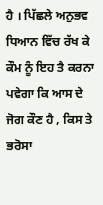ਹੈ । ਪਿੱਛਲੇ ਅਨੁਭਵ ਧਿਆਨ ਵਿੱਚ ਰੱਖ ਕੇ ਕੌਮ ਨੂੰ ਇਹ ਤੈ ਕਰਨਾ ਪਵੇਗਾ ਕਿ ਆਸ ਦੇ ਜੋਗ ਕੌਣ ਹੈ , ਕਿਸ ਤੇ ਭਰੋਸਾ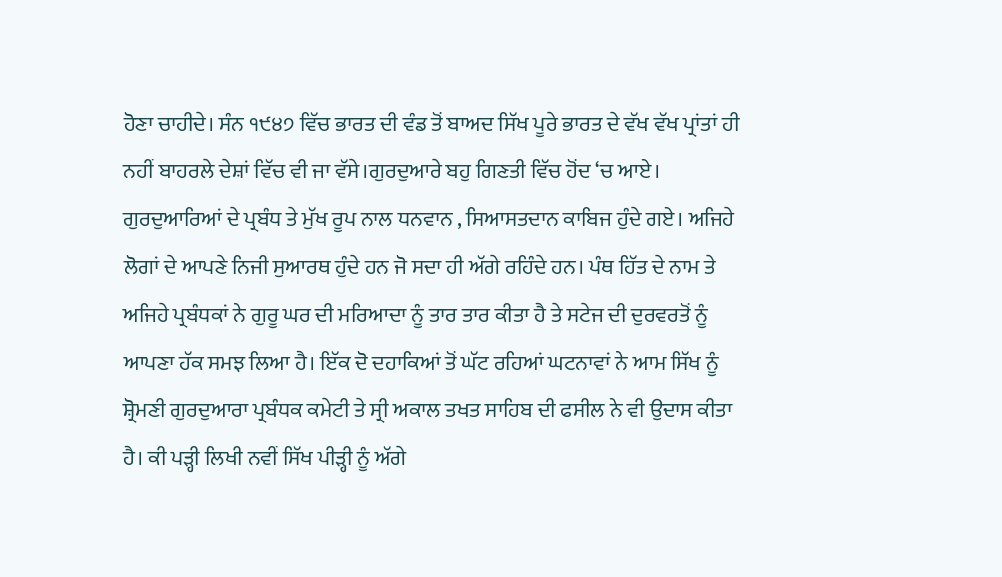ਹੋਣਾ ਚਾਹੀਦੇ। ਸੰਨ ੧੯੪੭ ਵਿੱਚ ਭਾਰਤ ਦੀ ਵੰਡ ਤੋਂ ਬਾਅਦ ਸਿੱਖ ਪੂਰੇ ਭਾਰਤ ਦੇ ਵੱਖ ਵੱਖ ਪ੍ਰਾਂਤਾਂ ਹੀ ਨਹੀਂ ਬਾਹਰਲੇ ਦੇਸ਼ਾਂ ਵਿੱਚ ਵੀ ਜਾ ਵੱਸੇ।ਗੁਰਦੁਆਰੇ ਬਹੁ ਗਿਣਤੀ ਵਿੱਚ ਹੋਂਦ ‘ਚ ਆਏ। ਗੁਰਦੁਆਰਿਆਂ ਦੇ ਪ੍ਰਬੰਧ ਤੇ ਮੁੱਖ ਰੂਪ ਨਾਲ ਧਨਵਾਨ , ਸਿਆਸਤਦਾਨ ਕਾਬਿਜ ਹੁੰਦੇ ਗਏ। ਅਜਿਹੇ ਲੋਗਾਂ ਦੇ ਆਪਣੇ ਨਿਜੀ ਸੁਆਰਥ ਹੁੰਦੇ ਹਨ ਜੋ ਸਦਾ ਹੀ ਅੱਗੇ ਰਹਿੰਦੇ ਹਨ। ਪੰਥ ਹਿੱਤ ਦੇ ਨਾਮ ਤੇ ਅਜਿਹੇ ਪ੍ਰਬੰਧਕਾਂ ਨੇ ਗੁਰੂ ਘਰ ਦੀ ਮਰਿਆਦਾ ਨੂੰ ਤਾਰ ਤਾਰ ਕੀਤਾ ਹੈ ਤੇ ਸਟੇਜ ਦੀ ਦੁਰਵਰਤੋਂ ਨੂੰ ਆਪਣਾ ਹੱਕ ਸਮਝ ਲਿਆ ਹੈ। ਇੱਕ ਦੋ ਦਹਾਕਿਆਂ ਤੋਂ ਘੱਟ ਰਹਿਆਂ ਘਟਨਾਵਾਂ ਨੇ ਆਮ ਸਿੱਖ ਨੂੰ ਸ਼੍ਰੋਮਣੀ ਗੁਰਦੁਆਰਾ ਪ੍ਰਬੰਧਕ ਕਮੇਟੀ ਤੇ ਸ੍ਰੀ ਅਕਾਲ ਤਖਤ ਸਾਹਿਬ ਦੀ ਫਸੀਲ ਨੇ ਵੀ ਉਦਾਸ ਕੀਤਾ ਹੈ। ਕੀ ਪੜ੍ਹੀ ਲਿਖੀ ਨਵੀਂ ਸਿੱਖ ਪੀੜ੍ਹੀ ਨੂੰ ਅੱਗੇ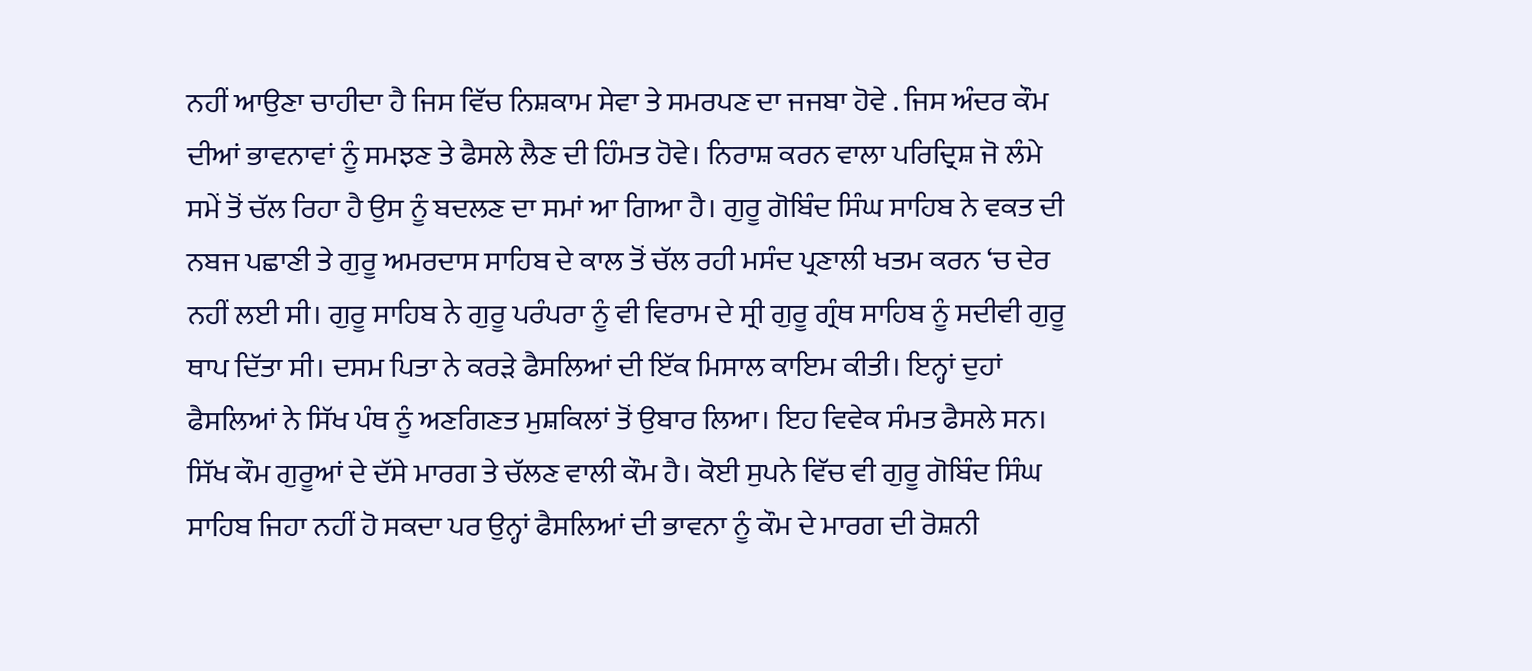ਨਹੀਂ ਆਉਣਾ ਚਾਹੀਦਾ ਹੈ ਜਿਸ ਵਿੱਚ ਨਿਸ਼ਕਾਮ ਸੇਵਾ ਤੇ ਸਮਰਪਣ ਦਾ ਜਜਬਾ ਹੋਵੇ . ਜਿਸ ਅੰਦਰ ਕੌਮ ਦੀਆਂ ਭਾਵਨਾਵਾਂ ਨੂੰ ਸਮਝਣ ਤੇ ਫੈਸਲੇ ਲੈਣ ਦੀ ਹਿੰਮਤ ਹੋਵੇ। ਨਿਰਾਸ਼ ਕਰਨ ਵਾਲਾ ਪਰਿਦ੍ਰਿਸ਼ ਜੋ ਲੰਮੇ ਸਮੇਂ ਤੋਂ ਚੱਲ ਰਿਹਾ ਹੈ ਉਸ ਨੂੰ ਬਦਲਣ ਦਾ ਸਮਾਂ ਆ ਗਿਆ ਹੈ। ਗੁਰੂ ਗੋਬਿੰਦ ਸਿੰਘ ਸਾਹਿਬ ਨੇ ਵਕਤ ਦੀ ਨਬਜ ਪਛਾਣੀ ਤੇ ਗੁਰੂ ਅਮਰਦਾਸ ਸਾਹਿਬ ਦੇ ਕਾਲ ਤੋਂ ਚੱਲ ਰਹੀ ਮਸੰਦ ਪ੍ਰਣਾਲੀ ਖਤਮ ਕਰਨ ‘ਚ ਦੇਰ ਨਹੀਂ ਲਈ ਸੀ। ਗੁਰੂ ਸਾਹਿਬ ਨੇ ਗੁਰੂ ਪਰੰਪਰਾ ਨੂੰ ਵੀ ਵਿਰਾਮ ਦੇ ਸ੍ਰੀ ਗੁਰੂ ਗ੍ਰੰਥ ਸਾਹਿਬ ਨੂੰ ਸਦੀਵੀ ਗੁਰੂ ਥਾਪ ਦਿੱਤਾ ਸੀ। ਦਸਮ ਪਿਤਾ ਨੇ ਕਰੜੇ ਫੈਸਲਿਆਂ ਦੀ ਇੱਕ ਮਿਸਾਲ ਕਾਇਮ ਕੀਤੀ। ਇਨ੍ਹਾਂ ਦੁਹਾਂ ਫੈਸਲਿਆਂ ਨੇ ਸਿੱਖ ਪੰਥ ਨੂੰ ਅਣਗਿਣਤ ਮੁਸ਼ਕਿਲਾਂ ਤੋਂ ਉਬਾਰ ਲਿਆ। ਇਹ ਵਿਵੇਕ ਸੰਮਤ ਫੈਸਲੇ ਸਨ। ਸਿੱਖ ਕੌਮ ਗੁਰੂਆਂ ਦੇ ਦੱਸੇ ਮਾਰਗ ਤੇ ਚੱਲਣ ਵਾਲੀ ਕੌਮ ਹੈ। ਕੋਈ ਸੁਪਨੇ ਵਿੱਚ ਵੀ ਗੁਰੂ ਗੋਬਿੰਦ ਸਿੰਘ ਸਾਹਿਬ ਜਿਹਾ ਨਹੀਂ ਹੋ ਸਕਦਾ ਪਰ ਉਨ੍ਹਾਂ ਫੈਸਲਿਆਂ ਦੀ ਭਾਵਨਾ ਨੂੰ ਕੌਮ ਦੇ ਮਾਰਗ ਦੀ ਰੋਸ਼ਨੀ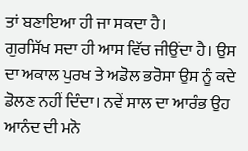ਤਾਂ ਬਣਾਇਆ ਹੀ ਜਾ ਸਕਦਾ ਹੈ।
ਗੁਰਸਿੱਖ ਸਦਾ ਹੀ ਆਸ ਵਿੱਚ ਜੀਉਂਦਾ ਹੈ। ਉਸ ਦਾ ਅਕਾਲ ਪੁਰਖ ਤੇ ਅਡੋਲ ਭਰੋਸਾ ਉਸ ਨੂੰ ਕਦੇ ਡੋਲਣ ਨਹੀਂ ਦਿੰਦਾ। ਨਵੇਂ ਸਾਲ ਦਾ ਆਰੰਭ ਉਹ ਆਨੰਦ ਦੀ ਮਨੋ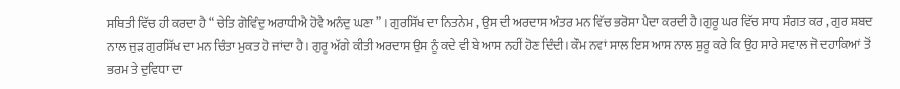ਸਥਿਤੀ ਵਿੱਚ ਹੀ ਕਰਦਾ ਹੈ “ ਚੇਤਿ ਗੋਵਿੰਦੁ ਅਰਾਧੀਐ ਹੋਵੈ ਅਨੰਦੁ ਘਣਾ ” । ਗੁਰਸਿੱਖ ਦਾ ਨਿਤਨੇਮ , ਉਸ ਦੀ ਅਰਦਾਸ ਅੰਤਰ ਮਨ ਵਿੱਚ ਭਰੋਸਾ ਪੈਦਾ ਕਰਦੀ ਹੈ।ਗੁਰੂ ਘਰ ਵਿੱਚ ਸਾਧ ਸੰਗਤ ਕਰ , ਗੁਰ ਸ਼ਬਦ ਨਾਲ ਜੁੜ ਗੁਰਸਿੱਖ ਦਾ ਮਨ ਚਿੰਤਾ ਮੁਕਤ ਹੋ ਜਾਂਦਾ ਹੈ। ਗੁਰੂ ਅੱਗੇ ਕੀਤੀ ਅਰਦਾਸ ਉਸ ਨੂੰ ਕਦੇ ਵੀ ਬੇ ਆਸ ਨਹੀਂ ਹੋਣ ਦਿੰਦੀ। ਕੌਮ ਨਵਾਂ ਸਾਲ ਇਸ ਆਸ ਨਾਲ ਸ਼ੁਰੂ ਕਰੇ ਕਿ ਉਹ ਸਾਰੇ ਸਵਾਲ ਜੋ ਦਹਾਕਿਆਂ ਤੋਂ ਭਰਮ ਤੇ ਦੁਵਿਧਾ ਦਾ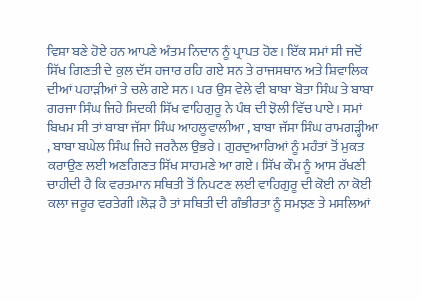ਵਿਸ਼ਾ ਬਣੇ ਹੋਏ ਹਨ ਆਪਣੇ ਅੰਤਮ ਨਿਦਾਨ ਨੂੰ ਪ੍ਰਾਪਤ ਹੋਣ। ਇੱਕ ਸਮਾਂ ਸੀ ਜਦੋਂ ਸਿੱਖ ਗਿਣਤੀ ਦੇ ਕੁਲ ਦੱਸ ਹਜਾਰ ਰਹਿ ਗਏ ਸਨ ਤੇ ਰਾਜਸਥਾਨ ਅਤੇ ਸ਼ਿਵਾਲਿਕ ਦੀਆਂ ਪਹਾੜੀਆਂ ਤੇ ਚਲੇ ਗਏ ਸਨ। ਪਰ ਉਸ ਵੇਲੇ ਵੀ ਬਾਬਾ ਬੋਤਾ ਸਿੰਘ ਤੇ ਬਾਬਾ ਗਰਜਾ ਸਿੰਘ ਜਿਹੇ ਸਿਦਕੀ ਸਿੱਖ ਵਾਹਿਗੁਰੂ ਨੇ ਪੰਥ ਦੀ ਝੋਲੀ ਵਿੱਚ ਪਾਏ। ਸਮਾਂ ਬਿਖਮ ਸੀ ਤਾਂ ਬਾਬਾ ਜੱਸਾ ਸਿੰਘ ਆਹਲੂਵਾਲੀਆ , ਬਾਬਾ ਜੱਸਾ ਸਿੰਘ ਰਾਮਗੜ੍ਹੀਆ , ਬਾਬਾ ਬਘੇਲ ਸਿੰਘ ਜਿਹੇ ਜਰਨੈਲ ਉਭਰੇ। ਗੁਰਦੁਆਰਿਆਂ ਨੂੰ ਮਹੰਤਾਂ ਤੋਂ ਮੁਕਤ ਕਰਾਉਣ ਲਈ ਅਣਗਿਣਤ ਸਿੱਖ ਸਾਹਮਣੇ ਆ ਗਏ। ਸਿੱਖ ਕੌਮ ਨੂੰ ਆਸ ਰੱਖਣੀ ਚਾਹੀਦੀ ਹੈ ਕਿ ਵਰਤਮਾਨ ਸਥਿਤੀ ਤੋਂ ਨਿਪਟਣ ਲਈ ਵਾਹਿਗੁਰੂ ਦੀ ਕੋਈ ਨਾ ਕੋਈ ਕਲਾ ਜਰੂਰ ਵਰਤੇਗੀ।ਲੋੜ ਹੈ ਤਾਂ ਸਥਿਤੀ ਦੀ ਗੰਭੀਰਤਾ ਨੂੰ ਸਮਝਣ ਤੇ ਮਸਲਿਆਂ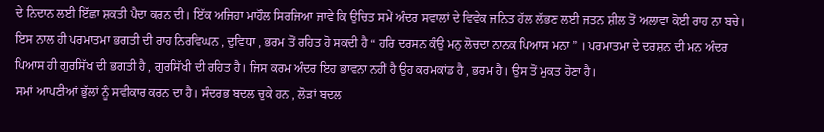ਦੇ ਨਿਦਾਨ ਲਈ ਇੱਛਾ ਸ਼ਕਤੀ ਪੈਦਾ ਕਰਨ ਦੀ। ਇੱਕ ਅਜਿਹਾ ਮਾਹੌਲ ਸਿਰਜਿਆ ਜਾਵੇ ਕਿ ਉਚਿਤ ਸਮੇਂ ਅੰਦਰ ਸਵਾਲਾਂ ਦੇ ਵਿਵੇਕ ਜਨਿਤ ਹੱਲ ਲੱਭਣ ਲਈ ਜਤਨ ਸ਼ੀਲ ਤੋਂ ਅਲਾਵਾ ਕੋਈ ਰਾਹ ਨਾ ਬਚੇ। ਇਸ ਨਾਲ ਹੀ ਪਰਮਾਤਮਾ ਭਗਤੀ ਦੀ ਰਾਹ ਨਿਰਵਿਘਨ , ਦੁਵਿਧਾ , ਭਰਮ ਤੋਂ ਰਹਿਤ ਹੋ ਸਕਦੀ ਹੈ “ ਹਰਿ ਦਰਸਨ ਕੰਉ ਮਨੁ ਲੋਚਦਾ ਨਾਨਕ ਪਿਆਸ ਮਨਾ ” । ਪਰਮਾਤਮਾ ਦੇ ਦਰਸ਼ਨ ਦੀ ਮਨ ਅੰਦਰ ਪਿਆਸ ਹੀ ਗੁਰਸਿੱਖ ਦੀ ਭਗਤੀ ਹੈ , ਗੁਰਸਿੱਖੀ ਦੀ ਰਹਿਤ ਹੈ। ਜਿਸ ਕਰਮ ਅੰਦਰ ਇਹ ਭਾਵਨਾ ਨਹੀਂ ਹੈ ਉਹ ਕਰਮਕਾਂਡ ਹੈ , ਭਰਮ ਹੈ। ਉਸ ਤੋਂ ਮੁਕਤ ਹੋਣਾ ਹੈ।
ਸਮਾਂ ਆਪਣੀਆਂ ਭੁੱਲਾਂ ਨੂੰ ਸਵੀਕਾਰ ਕਰਨ ਦਾ ਹੈ। ਸੰਦਰਭ ਬਦਲ ਚੁਕੇ ਹਨ , ਲੋੜਾਂ ਬਦਲ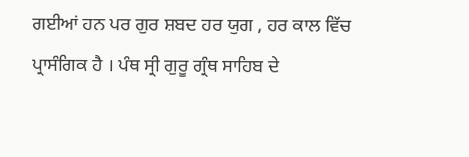ਗਈਆਂ ਹਨ ਪਰ ਗੁਰ ਸ਼ਬਦ ਹਰ ਯੁਗ , ਹਰ ਕਾਲ ਵਿੱਚ ਪ੍ਰਾਸੰਗਿਕ ਹੈ । ਪੰਥ ਸ੍ਰੀ ਗੁਰੂ ਗ੍ਰੰਥ ਸਾਹਿਬ ਦੇ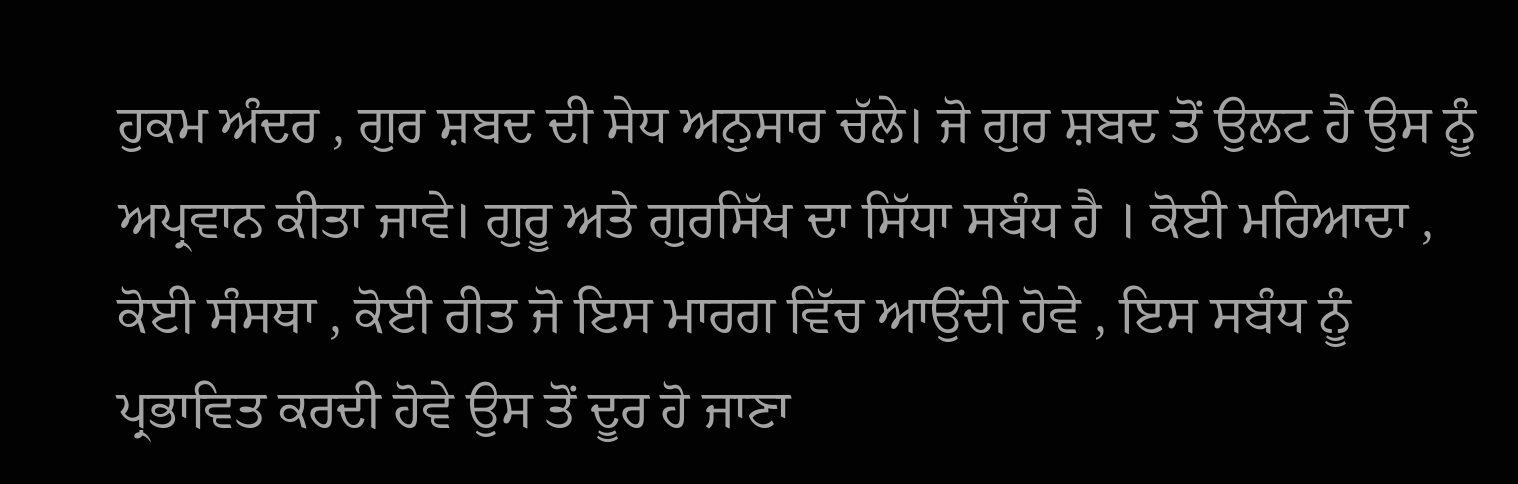ਹੁਕਮ ਅੰਦਰ , ਗੁਰ ਸ਼ਬਦ ਦੀ ਸੇਧ ਅਨੁਸਾਰ ਚੱਲੇ। ਜੋ ਗੁਰ ਸ਼ਬਦ ਤੋਂ ਉਲਟ ਹੈ ਉਸ ਨੂੰ ਅਪ੍ਰਵਾਨ ਕੀਤਾ ਜਾਵੇ। ਗੁਰੂ ਅਤੇ ਗੁਰਸਿੱਖ ਦਾ ਸਿੱਧਾ ਸਬੰਧ ਹੈ । ਕੋਈ ਮਰਿਆਦਾ , ਕੋਈ ਸੰਸਥਾ , ਕੋਈ ਰੀਤ ਜੋ ਇਸ ਮਾਰਗ ਵਿੱਚ ਆਉਂਦੀ ਹੋਵੇ , ਇਸ ਸਬੰਧ ਨੂੰ ਪ੍ਰਭਾਵਿਤ ਕਰਦੀ ਹੋਵੇ ਉਸ ਤੋਂ ਦੂਰ ਹੋ ਜਾਣਾ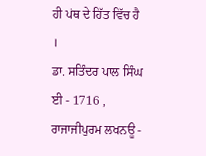ਹੀ ਪਂਥ ਦੇ ਹਿੱਤ ਵਿੱਚ ਹੈ ।
ਡਾ. ਸਤਿੰਦਰ ਪਾਲ ਸਿੰਘ ਈ - 1716 , ਰਾਜਾਜੀਪੁਰਮ ਲਖਨਊ -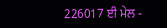226017 ਈ ਮੇਲ -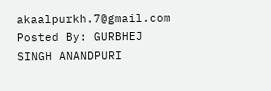akaalpurkh.7@gmail.com
Posted By: GURBHEJ SINGH ANANDPURI